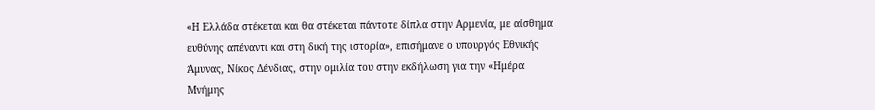«Η Ελλάδα στέκεται και θα στέκεται πάντοτε δίπλα στην Αρμενία, με αίσθημα ευθύνης απέναντι και στη δική της ιστορία», επισήμανε ο υπουργός Εθνικής Άμυνας, Νίκος Δένδιας, στην ομιλία του στην εκδήλωση για την «Ημέρα Μνήμης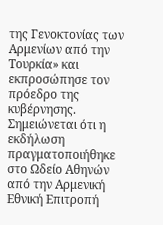της Γενοκτονίας των Αρμενίων από την Τουρκία» και εκπροσώπησε τον πρόεδρο της κυβέρνησης.
Σημειώνεται ότι η εκδήλωση πραγματοποιήθηκε στο Ωδείο Αθηνών από την Αρμενική Εθνική Επιτροπή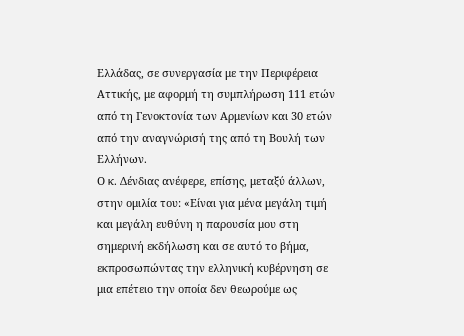Ελλάδας, σε συνεργασία με την Περιφέρεια Αττικής, με αφορμή τη συμπλήρωση 111 ετών από τη Γενοκτονία των Αρμενίων και 30 ετών από την αναγνώρισή της από τη Βουλή των Ελλήνων.
Ο κ. Δένδιας ανέφερε, επίσης, μεταξύ άλλων, στην ομιλία του: «Είναι για μένα μεγάλη τιμή και μεγάλη ευθύνη η παρουσία μου στη σημερινή εκδήλωση και σε αυτό το βήμα, εκπροσωπώντας την ελληνική κυβέρνηση σε μια επέτειο την οποία δεν θεωρούμε ως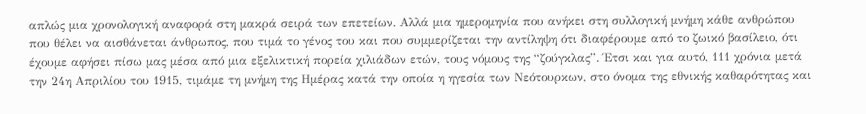απλώς μια χρονολογική αναφορά στη μακρά σειρά των επετείων. Αλλά μια ημερομηνία που ανήκει στη συλλογική μνήμη κάθε ανθρώπου που θέλει να αισθάνεται άνθρωπος, που τιμά το γένος του και που συμμερίζεται την αντίληψη ότι διαφέρουμε από το ζωικό βασίλειο, ότι έχουμε αφήσει πίσω μας μέσα από μια εξελικτική πορεία χιλιάδων ετών, τους νόμους της “ζούγκλας”. Έτσι και για αυτό, 111 χρόνια μετά την 24η Απριλίου του 1915, τιμάμε τη μνήμη της Ημέρας κατά την οποία η ηγεσία των Νεότουρκων, στο όνομα της εθνικής καθαρότητας και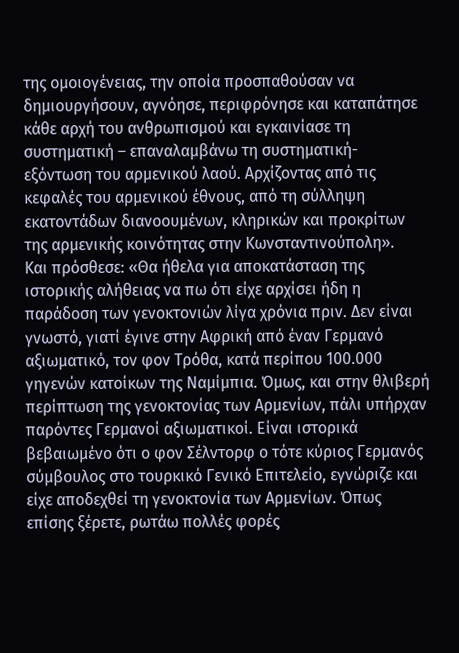της ομοιογένειας, την οποία προσπαθούσαν να δημιουργήσουν, αγνόησε, περιφρόνησε και καταπάτησε κάθε αρχή του ανθρωπισμού και εγκαινίασε τη συστηματική – επαναλαμβάνω τη συστηματική- εξόντωση του αρμενικού λαού. Αρχίζοντας από τις κεφαλές του αρμενικού έθνους, από τη σύλληψη εκατοντάδων διανοουμένων, κληρικών και προκρίτων της αρμενικής κοινότητας στην Κωνσταντινούπολη».
Και πρόσθεσε: «Θα ήθελα για αποκατάσταση της ιστορικής αλήθειας να πω ότι είχε αρχίσει ήδη η παράδοση των γενοκτονιών λίγα χρόνια πριν. Δεν είναι γνωστό, γιατί έγινε στην Αφρική από έναν Γερμανό αξιωματικό, τον φον Τρόθα, κατά περίπου 100.000 γηγενών κατοίκων της Ναμίμπια. Όμως, και στην θλιβερή περίπτωση της γενοκτονίας των Αρμενίων, πάλι υπήρχαν παρόντες Γερμανοί αξιωματικοί. Είναι ιστορικά βεβαιωμένο ότι ο φον Σέλντορφ ο τότε κύριος Γερμανός σύμβουλος στο τουρκικό Γενικό Επιτελείο, εγνώριζε και είχε αποδεχθεί τη γενοκτονία των Αρμενίων. Όπως επίσης ξέρετε, ρωτάω πολλές φορές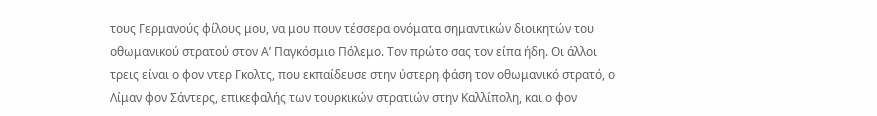τους Γερμανούς φίλους μου, να μου πουν τέσσερα ονόματα σημαντικών διοικητών του οθωμανικού στρατού στον Α’ Παγκόσμιο Πόλεμο. Τον πρώτο σας τον είπα ήδη. Οι άλλοι τρεις είναι ο φον ντερ Γκολτς, που εκπαίδευσε στην ύστερη φάση τον οθωμανικό στρατό, ο Λίμαν φον Σάντερς, επικεφαλής των τουρκικών στρατιών στην Καλλίπολη, και ο φον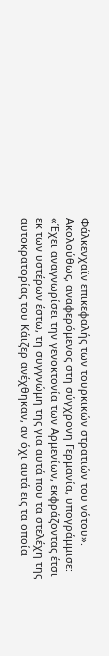Φάλκενχαϊν επικεφαλής των τουρκικών στρατιών του νότου».
Ακολούθως, αναφερόμενος στη σύγχρονη Γερμανία, υπογράμμισε: «Έχει αναγνωρίσει την γενοκτονία των Αρμενίων, εκφράζοντας έτσι εκ των υστέρων έστω, τη συγγνώμη της για αυτά που τα στελέχη της αυτοκρατορίας του Κάιζερ ανέχθηκαν, αν όχι αυτά εις τα οποία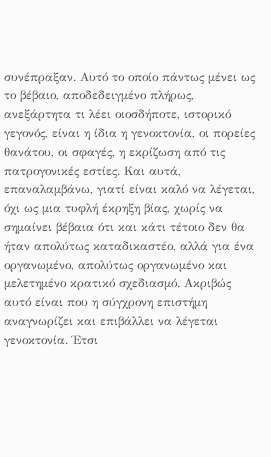συνέπραξαν. Αυτό το οποίο πάντως μένει ως το βέβαιο, αποδεδειγμένο πλήρως, ανεξάρτητα τι λέει οιοσδήποτε, ιστορικό γεγονός, είναι η ίδια η γενοκτονία, οι πορείες θανάτου, οι σφαγές, η εκρίζωση από τις πατρογονικές εστίες. Και αυτά, επαναλαμβάνω, γιατί είναι καλό να λέγεται, όχι ως μια τυφλή έκρηξη βίας, χωρίς να σημαίνει βέβαια ότι και κάτι τέτοιο δεν θα ήταν απολύτως καταδικαστέο, αλλά για ένα οργανωμένο, απολύτως οργανωμένο και μελετημένο κρατικό σχεδιασμό. Ακριβώς αυτό είναι που η σύγχρονη επιστήμη αναγνωρίζει και επιβάλλει να λέγεται γενοκτονία. Έτσι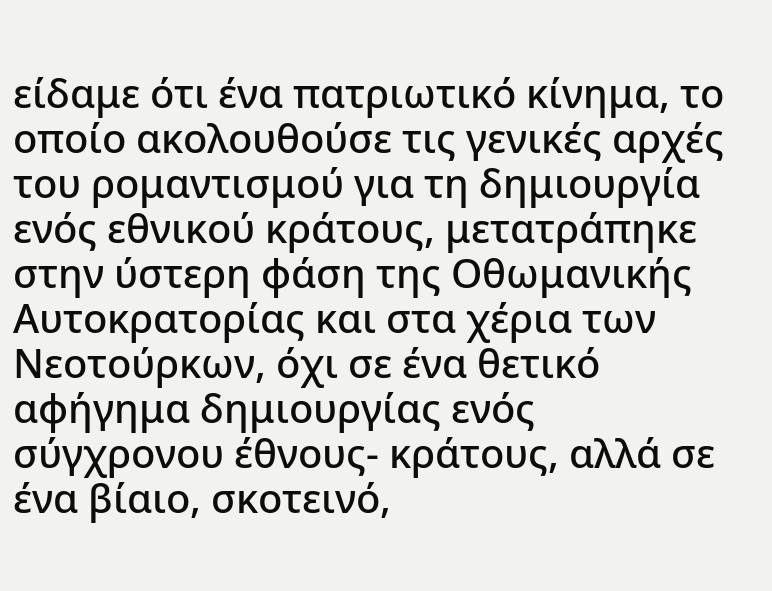είδαμε ότι ένα πατριωτικό κίνημα, το οποίο ακολουθούσε τις γενικές αρχές του ρομαντισμού για τη δημιουργία ενός εθνικού κράτους, μετατράπηκε στην ύστερη φάση της Οθωμανικής Αυτοκρατορίας και στα χέρια των Νεοτούρκων, όχι σε ένα θετικό αφήγημα δημιουργίας ενός σύγχρονου έθνους- κράτους, αλλά σε ένα βίαιο, σκοτεινό,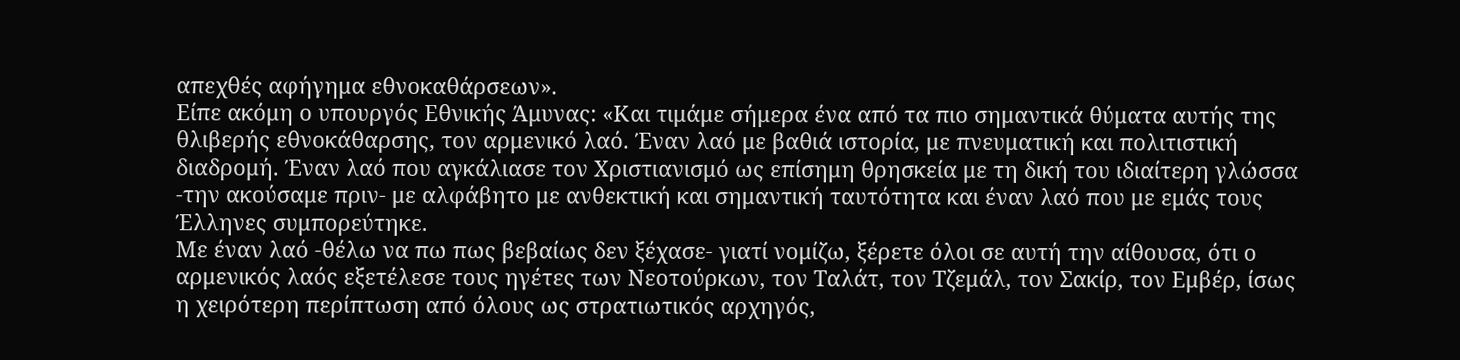απεχθές αφήγημα εθνοκαθάρσεων».
Είπε ακόμη ο υπουργός Εθνικής Άμυνας: «Και τιμάμε σήμερα ένα από τα πιο σημαντικά θύματα αυτής της θλιβερής εθνοκάθαρσης, τον αρμενικό λαό. Έναν λαό με βαθιά ιστορία, με πνευματική και πολιτιστική διαδρομή. Έναν λαό που αγκάλιασε τον Χριστιανισμό ως επίσημη θρησκεία με τη δική του ιδιαίτερη γλώσσα -την ακούσαμε πριν- με αλφάβητο με ανθεκτική και σημαντική ταυτότητα και έναν λαό που με εμάς τους Έλληνες συμπορεύτηκε.
Με έναν λαό -θέλω να πω πως βεβαίως δεν ξέχασε- γιατί νομίζω, ξέρετε όλοι σε αυτή την αίθουσα, ότι ο αρμενικός λαός εξετέλεσε τους ηγέτες των Νεοτούρκων, τον Ταλάτ, τον Τζεμάλ, τον Σακίρ, τον Εμβέρ, ίσως η χειρότερη περίπτωση από όλους ως στρατιωτικός αρχηγός,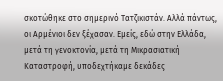σκοτώθηκε στο σημερινό Τατζικιστάν. Αλλά πάντως, οι Αρμένιοι δεν ξέχασαν. Εμείς, εδώ στην Ελλάδα, μετά τη γενοκτονία, μετά τη Μικρασιατική Καταστροφή, υποδεχτήκαμε δεκάδες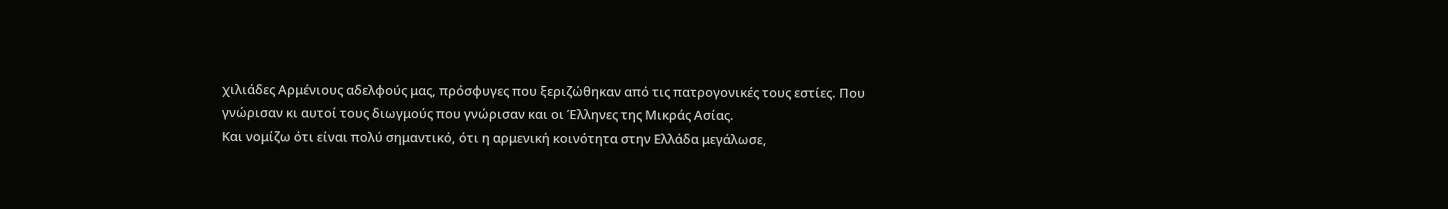χιλιάδες Αρμένιους αδελφούς μας, πρόσφυγες που ξεριζώθηκαν από τις πατρογονικές τους εστίες. Που γνώρισαν κι αυτοί τους διωγμούς που γνώρισαν και οι Έλληνες της Μικράς Ασίας.
Και νομίζω ότι είναι πολύ σημαντικό, ότι η αρμενική κοινότητα στην Ελλάδα μεγάλωσε,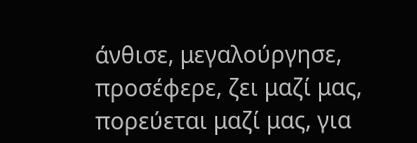άνθισε, μεγαλούργησε, προσέφερε, ζει μαζί μας, πορεύεται μαζί μας, για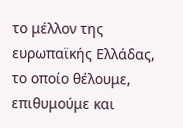το μέλλον της ευρωπαϊκής Ελλάδας, το οποίο θέλουμε, επιθυμούμε και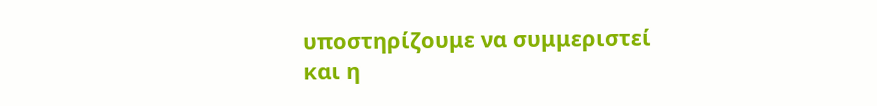υποστηρίζουμε να συμμεριστεί και η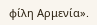φίλη Αρμενία».